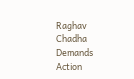Raghav Chadha Demands Action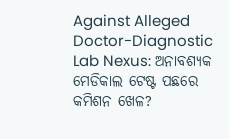Against Alleged Doctor-Diagnostic Lab Nexus: ଅନାବଶ୍ୟକ ମେଡିକାଲ ଟେଷ୍ଟ ପଛରେ କମିଶନ ଖେଳ?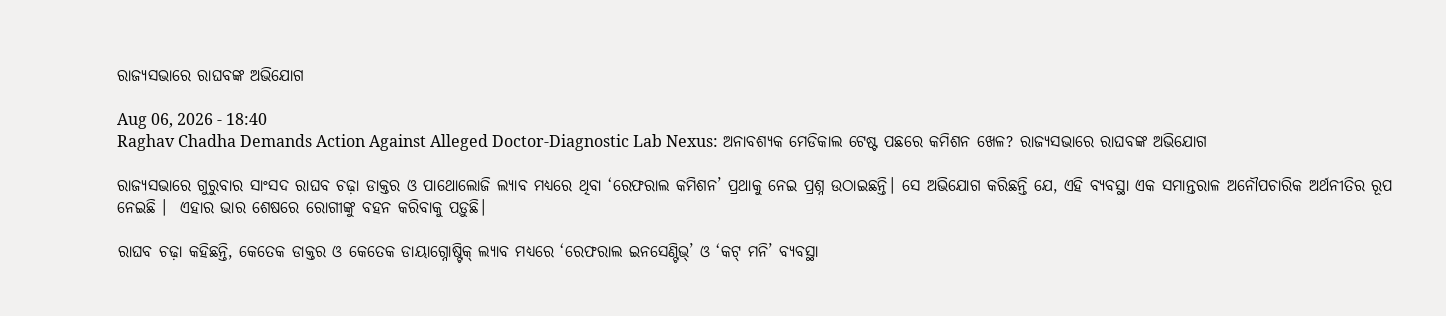ରାଜ୍ୟସଭାରେ ରାଘବଙ୍କ ଅଭିଯୋଗ

Aug 06, 2026 - 18:40
Raghav Chadha Demands Action Against Alleged Doctor-Diagnostic Lab Nexus: ଅନାବଶ୍ୟକ ମେଡିକାଲ ଟେଷ୍ଟ ପଛରେ କମିଶନ ଖେଳ? ରାଜ୍ୟସଭାରେ ରାଘବଙ୍କ ଅଭିଯୋଗ

ରାଜ୍ୟସଭାରେ ଗୁରୁବାର ସାଂସଦ ରାଘବ ଚଢ଼ା ଡାକ୍ତର ଓ ପାଥୋଲୋଜି ଲ୍ୟାବ ମଧ୍ୟରେ ଥିବା ‘ରେଫରାଲ କମିଶନ’ ପ୍ରଥାକୁ ନେଇ ପ୍ରଶ୍ନ ଉଠାଇଛନ୍ତି। ସେ ଅଭିଯୋଗ କରିଛନ୍ତି ଯେ, ଏହି ବ୍ୟବସ୍ଥା ଏକ ସମାନ୍ତରାଳ ଅନୌପଚାରିକ ଅର୍ଥନୀତିର ରୂପ ନେଇଛି ।  ଏହାର ଭାର ଶେଷରେ ରୋଗୀଙ୍କୁ ବହନ କରିବାକୁ ପଡ଼ୁଛି।

ରାଘବ ଚଢ଼ା କହିଛନ୍ତି, କେତେକ ଡାକ୍ତର ଓ କେତେକ ଡାୟାଗ୍ନୋଷ୍ଟିକ୍ ଲ୍ୟାବ ମଧ୍ୟରେ ‘ରେଫରାଲ ଇନସେଣ୍ଟିଭ୍’ ଓ ‘କଟ୍ ମନି’ ବ୍ୟବସ୍ଥା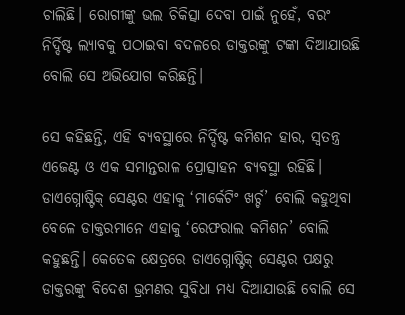ଚାଲିଛି। ରୋଗୀଙ୍କୁ ଭଲ ଚିକିତ୍ସା ଦେବା ପାଇଁ ନୁହେଁ, ବରଂ ନିର୍ଦ୍ଦିଷ୍ଟ ଲ୍ୟାବକୁ ପଠାଇବା ବଦଳରେ ଡାକ୍ତରଙ୍କୁ ଟଙ୍କା ଦିଆଯାଉଛି ବୋଲି ସେ ଅଭିଯୋଗ କରିଛନ୍ତି।

ସେ କହିଛନ୍ତି, ଏହି ବ୍ୟବସ୍ଥାରେ ନିର୍ଦ୍ଦିଷ୍ଟ କମିଶନ ହାର, ସ୍ୱତନ୍ତ୍ର ଏଜେଣ୍ଟ ଓ ଏକ ସମାନ୍ତରାଳ ପ୍ରୋତ୍ସାହନ ବ୍ୟବସ୍ଥା ରହିଛି। ଡାଏଗ୍ନୋଷ୍ଟିକ୍ ସେଣ୍ଟର ଏହାକୁ ‘ମାର୍କେଟିଂ ଖର୍ଚ୍ଚ’ ବୋଲି କହୁଥିବା ବେଳେ ଡାକ୍ତରମାନେ ଏହାକୁ ‘ରେଫରାଲ କମିଶନ’ ବୋଲି କହୁଛନ୍ତି। କେତେକ କ୍ଷେତ୍ରରେ ଡାଏଗ୍ନୋଷ୍ଟିକ୍ ସେଣ୍ଟର ପକ୍ଷରୁ ଡାକ୍ତରଙ୍କୁ ବିଦେଶ ଭ୍ରମଣର ସୁବିଧା ମଧ୍ୟ ଦିଆଯାଉଛି ବୋଲି ସେ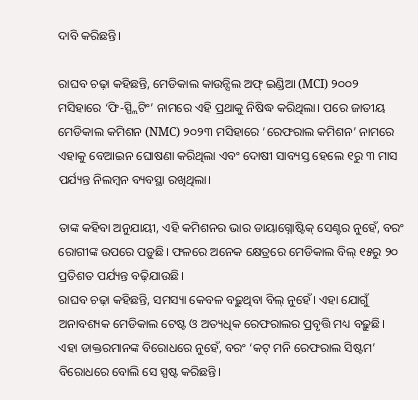ଦାବି କରିଛନ୍ତି।

ରାଘବ ଚଢ଼ା କହିଛନ୍ତି, ମେଡିକାଲ କାଉନ୍ସିଲ ଅଫ୍ ଇଣ୍ଡିଆ (MCI) ୨୦୦୨ ମସିହାରେ ‘ଫି-ସ୍ପ୍ଲିଟିଂ’ ନାମରେ ଏହି ପ୍ରଥାକୁ ନିଷିଦ୍ଧ କରିଥିଲା। ପରେ ଜାତୀୟ ମେଡିକାଲ କମିଶନ (NMC) ୨୦୨୩ ମସିହାରେ ‘ରେଫରାଲ କମିଶନ’ ନାମରେ ଏହାକୁ ବେଆଇନ ଘୋଷଣା କରିଥିଲା ଏବଂ ଦୋଷୀ ସାବ୍ୟସ୍ତ ହେଲେ ୧ରୁ ୩ ମାସ ପର୍ଯ୍ୟନ୍ତ ନିଲମ୍ବନ ବ୍ୟବସ୍ଥା ରଖିଥିଲା।

ତାଙ୍କ କହିବା ଅନୁଯାୟୀ, ଏହି କମିଶନର ଭାର ଡାୟାଗ୍ନୋଷ୍ଟିକ୍ ସେଣ୍ଟର ନୁହେଁ, ବରଂ ରୋଗୀଙ୍କ ଉପରେ ପଡ଼ୁଛି। ଫଳରେ ଅନେକ କ୍ଷେତ୍ରରେ ମେଡିକାଲ ବିଲ୍ ୧୫ରୁ ୨୦ ପ୍ରତିଶତ ପର୍ଯ୍ୟନ୍ତ ବଢ଼ିଯାଉଛି।
ରାଘବ ଚଢ଼ା କହିଛନ୍ତି, ସମସ୍ୟା କେବଳ ବଢ଼ୁଥିବା ବିଲ୍ ନୁହେଁ। ଏହା ଯୋଗୁଁ ଅନାବଶ୍ୟକ ମେଡିକାଲ ଟେଷ୍ଟ ଓ ଅତ୍ୟଧିକ ରେଫରାଲର ପ୍ରବୃତ୍ତି ମଧ୍ୟ ବଢ଼ୁଛି। ଏହା ଡାକ୍ତରମାନଙ୍କ ବିରୋଧରେ ନୁହେଁ, ବରଂ ‘କଟ୍ ମନି ରେଫରାଲ ସିଷ୍ଟମ’ ବିରୋଧରେ ବୋଲି ସେ ସ୍ପଷ୍ଟ କରିଛନ୍ତି।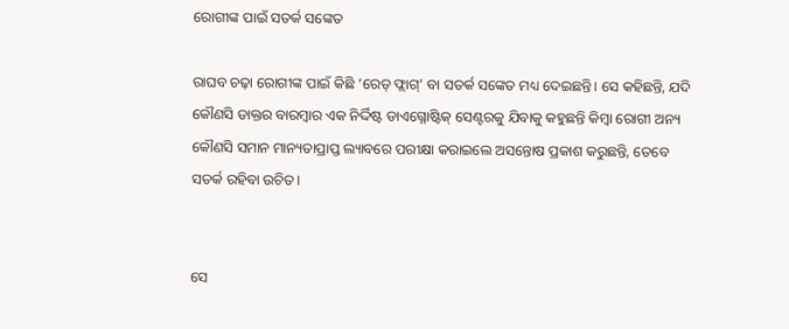ରୋଗୀଙ୍କ ପାଇଁ ସତର୍କ ସଙ୍କେତ

ରାଘବ ଚଢ଼ା ରୋଗୀଙ୍କ ପାଇଁ କିଛି ‘ରେଡ୍ ଫ୍ଲାଗ୍’ ବା ସତର୍କ ସଙ୍କେତ ମଧ୍ୟ ଦେଇଛନ୍ତି। ସେ କହିଛନ୍ତି, ଯଦି କୌଣସି ଡାକ୍ତର ବାରମ୍ବାର ଏକ ନିର୍ଦ୍ଦିଷ୍ଟ ଡାଏଗ୍ନୋଷ୍ଟିକ୍ ସେଣ୍ଟରକୁ ଯିବାକୁ କହୁଛନ୍ତି କିମ୍ବା ରୋଗୀ ଅନ୍ୟ କୌଣସି ସମାନ ମାନ୍ୟତାପ୍ରାପ୍ତ ଲ୍ୟାବରେ ପରୀକ୍ଷା କରାଇଲେ ଅସନ୍ତୋଷ ପ୍ରକାଶ କରୁଛନ୍ତି, ତେବେ ସତର୍କ ରହିବା ଉଚିତ।


ସେ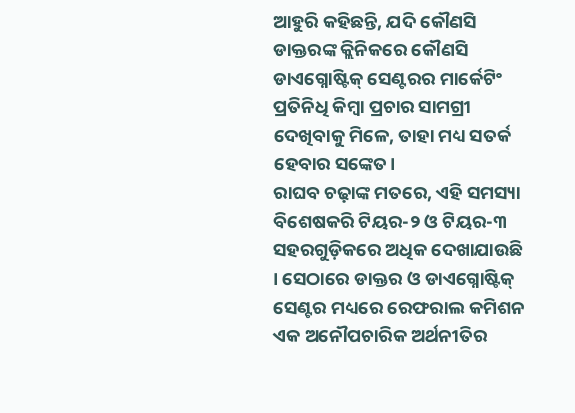ଆହୁରି କହିଛନ୍ତି, ଯଦି କୌଣସି ଡାକ୍ତରଙ୍କ କ୍ଲିନିକରେ କୌଣସି ଡାଏଗ୍ନୋଷ୍ଟିକ୍ ସେଣ୍ଟରର ମାର୍କେଟିଂ ପ୍ରତିନିଧି କିମ୍ବା ପ୍ରଚାର ସାମଗ୍ରୀ ଦେଖିବାକୁ ମିଳେ, ତାହା ମଧ୍ୟ ସତର୍କ ହେବାର ସଙ୍କେତ।
ରାଘବ ଚଢ଼ାଙ୍କ ମତରେ, ଏହି ସମସ୍ୟା ବିଶେଷକରି ଟିୟର-୨ ଓ ଟିୟର-୩ ସହରଗୁଡ଼ିକରେ ଅଧିକ ଦେଖାଯାଉଛି । ସେଠାରେ ଡାକ୍ତର ଓ ଡାଏଗ୍ନୋଷ୍ଟିକ୍ ସେଣ୍ଟର ମଧ୍ୟରେ ରେଫରାଲ କମିଶନ ଏକ ଅନୌପଚାରିକ ଅର୍ଥନୀତିର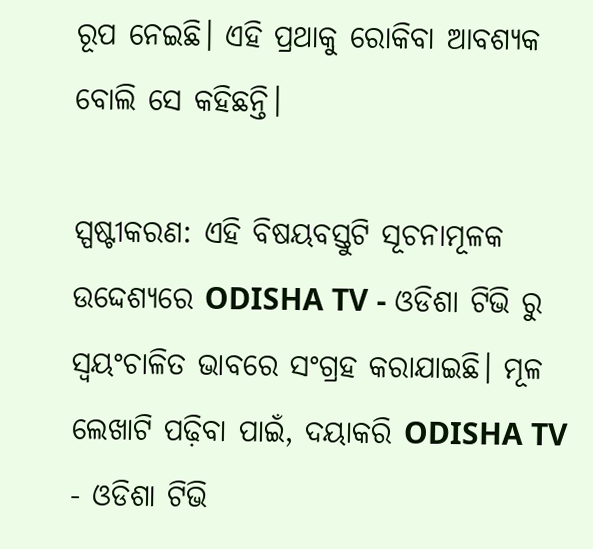ରୂପ ନେଇଛି। ଏହି ପ୍ରଥାକୁ ରୋକିବା ଆବଶ୍ୟକ ବୋଲି ସେ କହିଛନ୍ତି।

ସ୍ପଷ୍ଟୀକରଣ: ଏହି ବିଷୟବସ୍ତୁଟି ସୂଚନାମୂଳକ ଉଦ୍ଦେଶ୍ୟରେ ODISHA TV - ଓଡିଶା ଟିଭି ରୁ ସ୍ୱୟଂଚାଳିତ ଭାବରେ ସଂଗ୍ରହ କରାଯାଇଛି। ମୂଳ ଲେଖାଟି ପଢ଼ିବା ପାଇଁ, ଦୟାକରି ODISHA TV - ଓଡିଶା ଟିଭି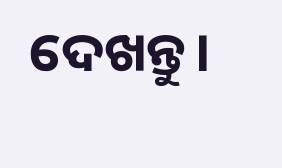ଦେଖନ୍ତୁ।